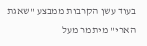בעוד עשן הקרבות ממבצע "שאגת הארי" מיתמר מעל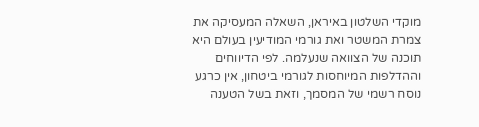מוקדי השלטון באיראן, השאלה המעסיקה את צמרת המשטר ואת גורמי המודיעין בעולם היא תוכנה של הצוואה שנעלמה. לפי הדיווחים וההדלפות המיוחסות לגורמי ביטחון, אין כרגע נוסח רשמי של המסמך, וזאת בשל הטענה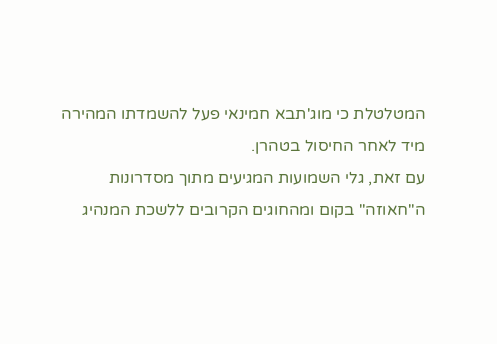המטלטלת כי מוג'תבא חמינאי פעל להשמדתו המהירה מיד לאחר החיסול בטהרן.
עם זאת, גלי השמועות המגיעים מתוך מסדרונות ה"חאוזה" בקום ומהחוגים הקרובים ללשכת המנהיג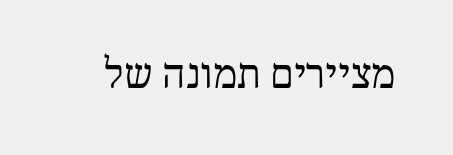מציירים תמונה של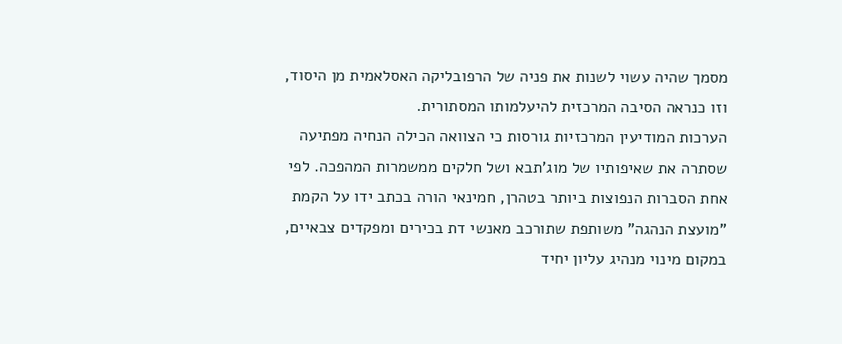מסמך שהיה עשוי לשנות את פניה של הרפובליקה האסלאמית מן היסוד, וזו כנראה הסיבה המרכזית להיעלמותו המסתורית.
הערכות המודיעין המרכזיות גורסות כי הצוואה הכילה הנחיה מפתיעה שסתרה את שאיפותיו של מוג'תבא ושל חלקים ממשמרות המהפכה. לפי אחת הסברות הנפוצות ביותר בטהרן, חמינאי הורה בכתב ידו על הקמת "מועצת הנהגה" משותפת שתורכב מאנשי דת בכירים ומפקדים צבאיים, במקום מינוי מנהיג עליון יחיד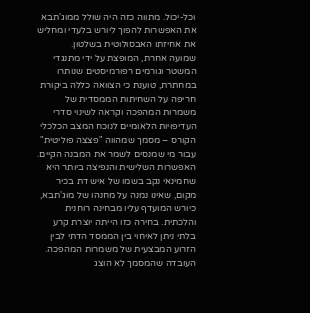וכל-יכול. מתווה כזה היה שולל ממוג'תבא את האפשרות להפוך ליורש בלעדי ומחליש את אחיזתו האבסולוטית בשלטון.
שמועה אחרת, המופצת על ידי מתנגדי המשטר וגורמים רפורמיסטים שנותרו במחתרת, טוענת כי הצוואה כללה ביקורת חריפה על השחיתות הממסדית של משמרות המהפכה וקראה לשינוי סדרי העדיפויות הלאומיים לנוכח המצב הכלכלי הקורס – מסמך שמהווה "פצצה פוליטית" עבור מי שמנסים לשמר את המבנה הקיים.
האפשרות השלישית והנפיצה ביותר היא שחמינאי נקב בשמו של איש דת בכיר מקום, שאינו נמנה על מחנהו של מוג'תבא, כיורש המועדף עליו מבחינה רוחנית והלכתית. בחירה כזו הייתה יוצרת קרע בלתי ניתן לאיחוי בין הממסד הדתי לבין הזרוע המבצעית של משמרות המהפכה.
העובדה שהמסמך לא הוצג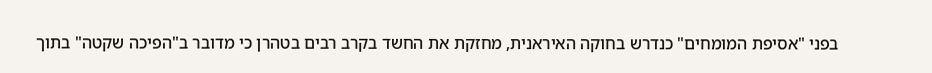בפני "אסיפת המומחים" כנדרש בחוקה האיראנית, מחזקת את החשד בקרב רבים בטהרן כי מדובר ב"הפיכה שקטה" בתוך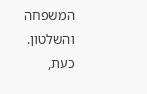המשפחה והשלטון. כעת,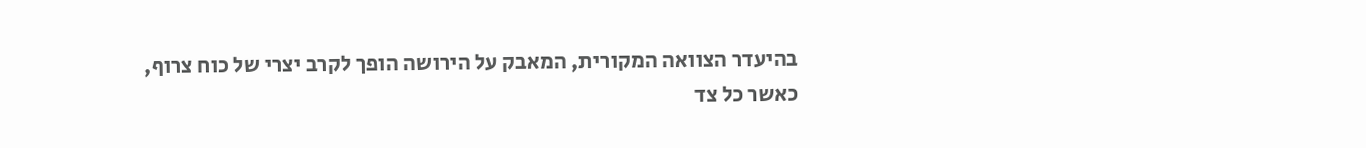בהיעדר הצוואה המקורית, המאבק על הירושה הופך לקרב יצרי של כוח צרוף, כאשר כל צד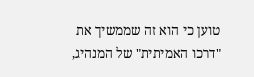טוען כי הוא זה שממשיך את "דרכו האמיתית" של המנהיג,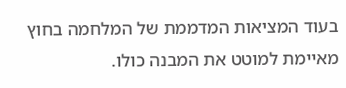בעוד המציאות המדממת של המלחמה בחוץ מאיימת למוטט את המבנה כולו.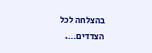בהצלחה לכל הצדדים….